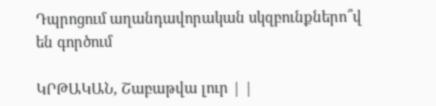Դպրոցում աղանդավորական սկզբունքներո՞վ են գործում

ԿՐԹԱԿԱՆ, Շաբաթվա լուր | |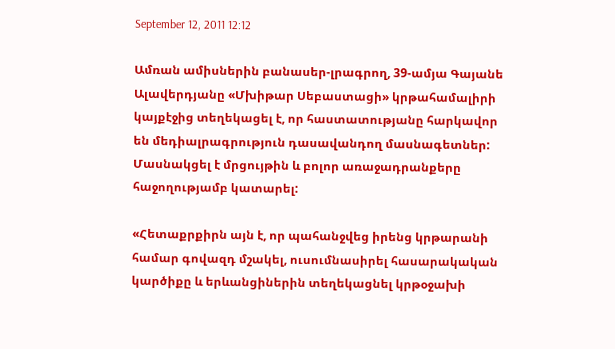September 12, 2011 12:12

Ամռան ամիսներին բանասեր-լրագրող, 39-ամյա Գայանե Ալավերդյանը «Մխիթար Սեբաստացի» կրթահամալիրի կայքէջից տեղեկացել է, որ հաստատությանը հարկավոր են մեդիալրագրություն դասավանդող մասնագետներ:  Մասնակցել է մրցույթին և բոլոր առաջադրանքերը հաջողությամբ կատարել:

«Հետաքրքիրն այն է, որ պահանջվեց իրենց կրթարանի համար գովազդ մշակել, ուսումնասիրել հասարակական կարծիքը և երևանցիներին տեղեկացնել կրթօջախի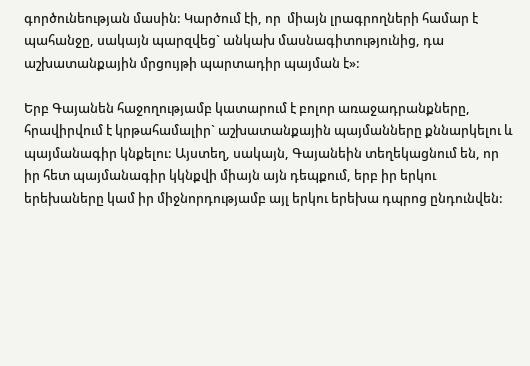գործունեության մասին: Կարծում էի, որ  միայն լրագրողների համար է պահանջը, սակայն պարզվեց` անկախ մասնագիտությունից, դա աշխատանքային մրցույթի պարտադիր պայման է»:

Երբ Գայանեն հաջողությամբ կատարում է բոլոր առաջադրանքները,  հրավիրվում է կրթահամալիր` աշխատանքային պայմանները քննարկելու և պայմանագիր կնքելու: Այստեղ, սակայն, Գայանեին տեղեկացնում են, որ իր հետ պայմանագիր կկնքվի միայն այն դեպքում, երբ իր երկու երեխաները կամ իր միջնորդությամբ այլ երկու երեխա դպրոց ընդունվեն: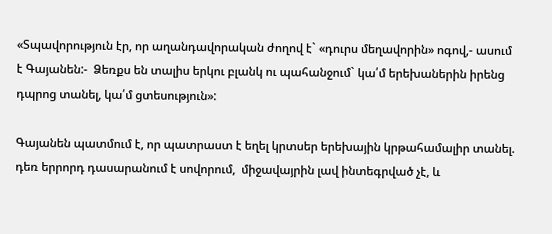«Տպավորություն էր, որ աղանդավորական ժողով է` «դուրս մեղավորին» ոգով,- ասում է Գայանեն:-  Ձեռքս են տալիս երկու բլանկ ու պահանջում` կա՛մ երեխաներին իրենց դպրոց տանել, կա՛մ ցտեսություն»:

Գայանեն պատմում է, որ պատրաստ է եղել կրտսեր երեխային կրթահամալիր տանել. դեռ երրորդ դասարանում է սովորում,  միջավայրին լավ ինտեգրված չէ, և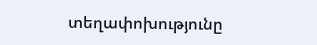տեղափոխությունը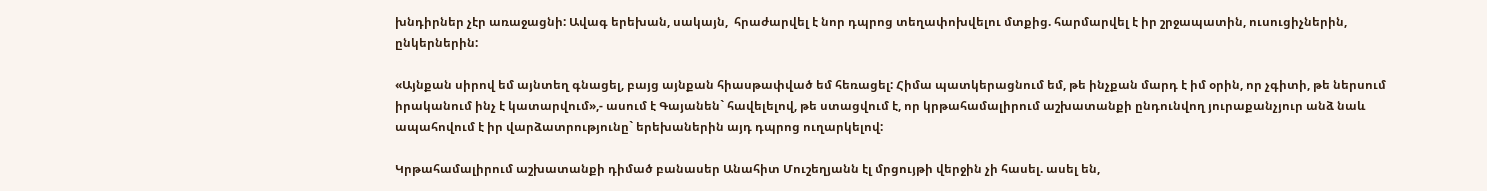խնդիրներ չէր առաջացնի: Ավագ երեխան, սակայն,  հրաժարվել է նոր դպրոց տեղափոխվելու մտքից. հարմարվել է իր շրջապատին, ուսուցիչներին, ընկերներին:

«Այնքան սիրով եմ այնտեղ գնացել, բայց այնքան հիասթափված եմ հեռացել: Հիմա պատկերացնում եմ, թե ինչքան մարդ է իմ օրին, որ չգիտի, թե ներսում իրականում ինչ է կատարվում»,- ասում է Գայանեն` հավելելով, թե ստացվում է, որ կրթահամալիրում աշխատանքի ընդունվող յուրաքանչյուր անձ նաև ապահովում է իր վարձատրությունը` երեխաներին այդ դպրոց ուղարկելով:

Կրթահամալիրում աշխատանքի դիմած բանասեր Անահիտ Մուշեղյանն էլ մրցույթի վերջին չի հասել. ասել են,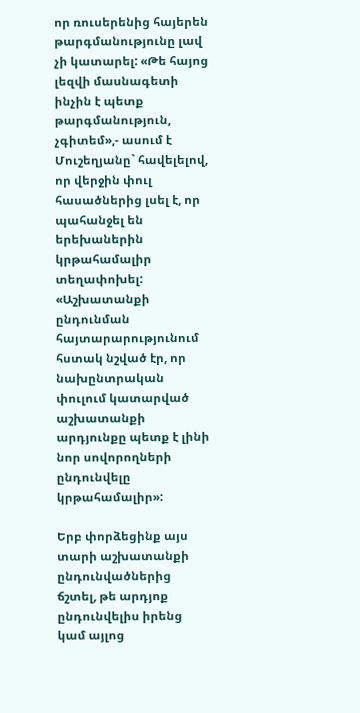որ ռուսերենից հայերեն թարգմանությունը լավ չի կատարել: «Թե հայոց լեզվի մասնագետի ինչին է պետք թարգմանություն, չգիտեմ»,- ասում է Մուշեղյանը` հավելելով, որ վերջին փուլ հասածներից լսել է, որ պահանջել են երեխաներին կրթահամալիր տեղափոխել: «Աշխատանքի ընդունման հայտարարությունում հստակ նշված էր, որ նախընտրական փուլում կատարված աշխատանքի արդյունքը պետք է լինի նոր սովորողների ընդունվելը կրթահամալիր»:

Երբ փորձեցինք այս տարի աշխատանքի ընդունվածներից ճշտել, թե արդյոք ընդունվելիս իրենց կամ այլոց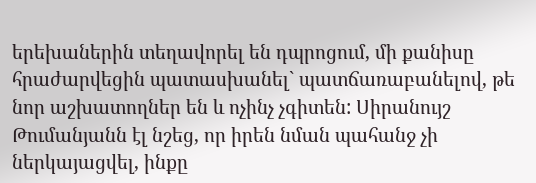երեխաներին տեղավորել են դպրոցում, մի քանիսը հրաժարվեցին պատասխանել` պատճառաբանելով, թե նոր աշխատողներ են և ոչինչ չգիտեն: Սիրանույշ Թումանյանն էլ նշեց, որ իրեն նման պահանջ չի ներկայացվել, ինքը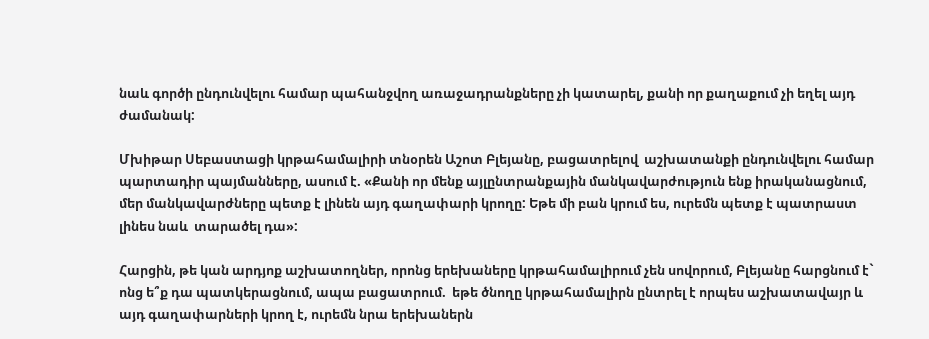նաև գործի ընդունվելու համար պահանջվող առաջադրանքները չի կատարել, քանի որ քաղաքում չի եղել այդ ժամանակ:

Մխիթար Սեբաստացի կրթահամալիրի տնօրեն Աշոտ Բլեյանը, բացատրելով  աշխատանքի ընդունվելու համար պարտադիր պայմանները, ասում է. «Քանի որ մենք այլընտրանքային մանկավարժություն ենք իրականացնում, մեր մանկավարժները պետք է լինեն այդ գաղափարի կրողը: Եթե մի բան կրում ես, ուրեմն պետք է պատրաստ լինես նաև  տարածել դա»:

Հարցին, թե կան արդյոք աշխատողներ, որոնց երեխաները կրթահամալիրում չեն սովորում, Բլեյանը հարցնում է` ոնց ե՞ք դա պատկերացնում, ապա բացատրում.  եթե ծնողը կրթահամալիրն ընտրել է որպես աշխատավայր և այդ գաղափարների կրող է, ուրեմն նրա երեխաներն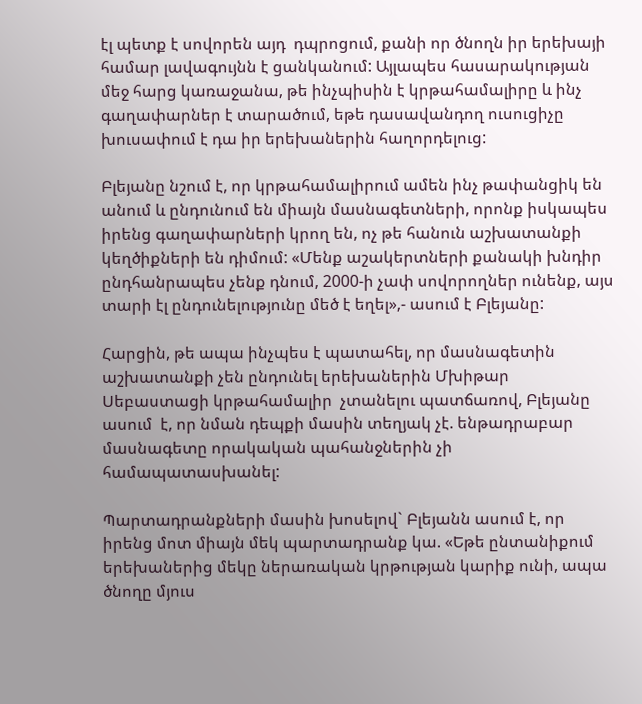էլ պետք է սովորեն այդ  դպրոցում, քանի որ ծնողն իր երեխայի համար լավագույնն է ցանկանում: Այլապես հասարակության մեջ հարց կառաջանա, թե ինչպիսին է կրթահամալիրը և ինչ գաղափարներ է տարածում, եթե դասավանդող ուսուցիչը խուսափում է դա իր երեխաներին հաղորդելուց:

Բլեյանը նշում է, որ կրթահամալիրում ամեն ինչ թափանցիկ են անում և ընդունում են միայն մասնագետների, որոնք իսկապես իրենց գաղափարների կրող են, ոչ թե հանուն աշխատանքի կեղծիքների են դիմում: «Մենք աշակերտների քանակի խնդիր ընդհանրապես չենք դնում, 2000-ի չափ սովորողներ ունենք, այս տարի էլ ընդունելությունը մեծ է եղել»,- ասում է Բլեյանը:

Հարցին, թե ապա ինչպես է պատահել, որ մասնագետին աշխատանքի չեն ընդունել երեխաներին Մխիթար Սեբաստացի կրթահամալիր  չտանելու պատճառով, Բլեյանը ասում  է, որ նման դեպքի մասին տեղյակ չէ. ենթադրաբար մասնագետը որակական պահանջներին չի համապատասխանել:

Պարտադրանքների մասին խոսելով` Բլեյանն ասում է, որ իրենց մոտ միայն մեկ պարտադրանք կա. «Եթե ընտանիքում  երեխաներից մեկը ներառական կրթության կարիք ունի, ապա ծնողը մյուս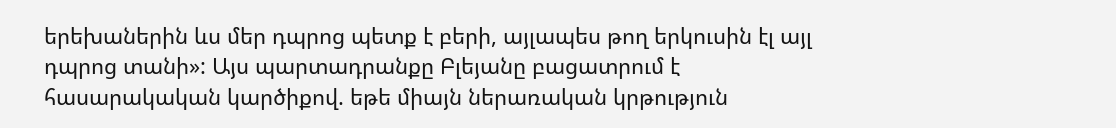երեխաներին ևս մեր դպրոց պետք է բերի, այլապես թող երկուսին էլ այլ դպրոց տանի»: Այս պարտադրանքը Բլեյանը բացատրում է  հասարակական կարծիքով. եթե միայն ներառական կրթություն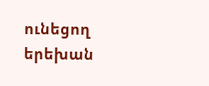ունեցող երեխան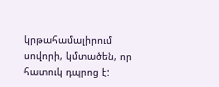կրթահամալիրում սովորի, կմտածեն, որ հատուկ դպրոց է: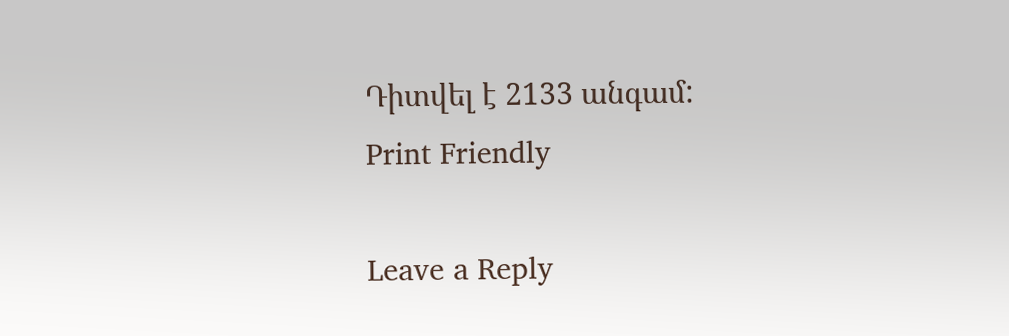Դիտվել է 2133 անգամ:
Print Friendly

Leave a Reply